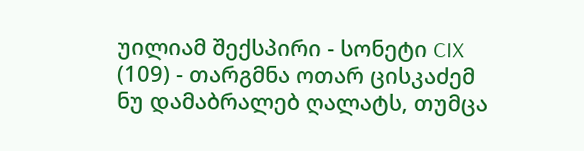უილიამ შექსპირი - სონეტი CIX (109) - თარგმნა ოთარ ცისკაძემ
ნუ დამაბრალებ ღალატს, თუმცა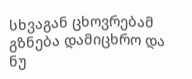სხვაგან ცხოვრებამ გზნება დამიცხრო და ნუ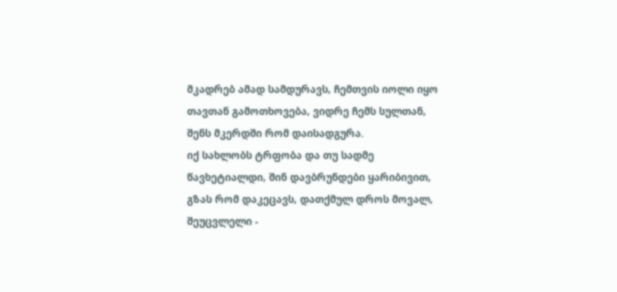მკადრებ ამად სამდურავს, ჩემთვის იოლი იყო თავთან გამოთხოვება, ვიდრე ჩემს სულთან, შენს მკერდში რომ დაისადგურა.
იქ სახლობს ტრფობა და თუ სადმე წავხეტიალდი, შინ დავბრუნდები ყარიბივით, გზას რომ დაკეცავს, დათქმულ დროს მოვალ, შეუცვლელი -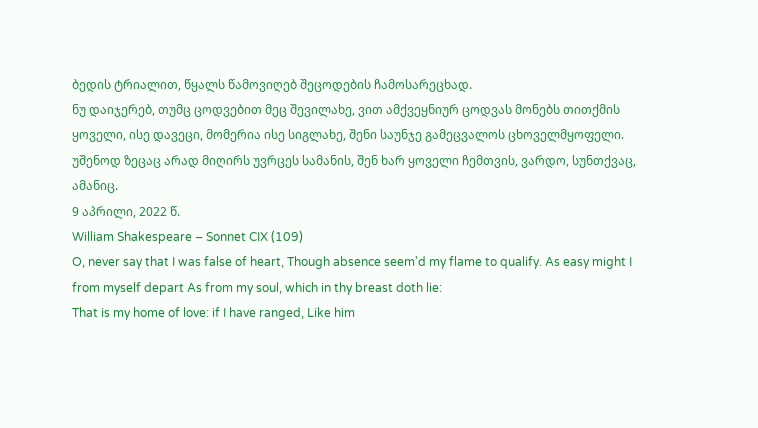ბედის ტრიალით, წყალს წამოვიღებ შეცოდების ჩამოსარეცხად.
ნუ დაიჯერებ, თუმც ცოდვებით მეც შევილახე, ვით ამქვეყნიურ ცოდვას მონებს თითქმის ყოველი, ისე დავეცი, მომერია ისე სიგლახე, შენი საუნჯე გამეცვალოს ცხოველმყოფელი.
უშენოდ ზეცაც არად მიღირს უვრცეს სამანის, შენ ხარ ყოველი ჩემთვის, ვარდო, სუნთქვაც, ამანიც.
9 აპრილი, 2022 წ.
William Shakespeare – Sonnet CIX (109)
O, never say that I was false of heart, Though absence seem'd my flame to qualify. As easy might I from myself depart As from my soul, which in thy breast doth lie:
That is my home of love: if I have ranged, Like him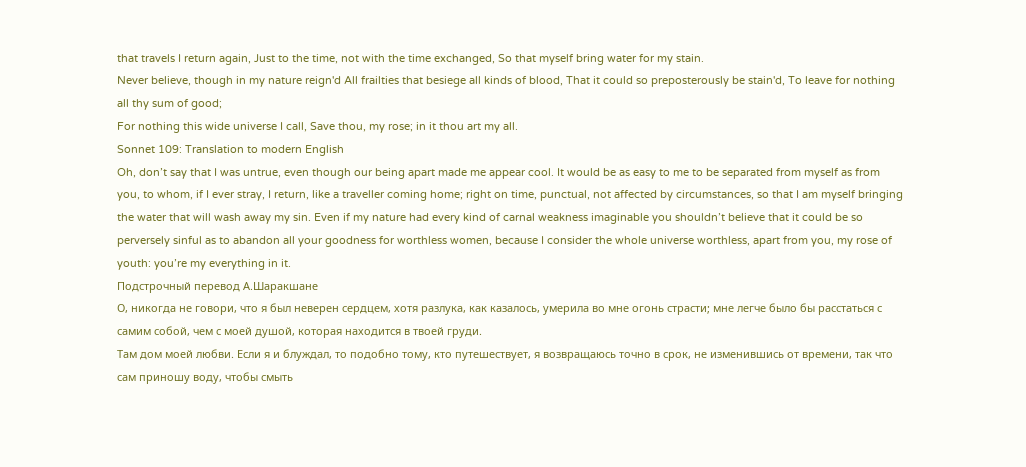that travels I return again, Just to the time, not with the time exchanged, So that myself bring water for my stain.
Never believe, though in my nature reign'd All frailties that besiege all kinds of blood, That it could so preposterously be stain'd, To leave for nothing all thy sum of good;
For nothing this wide universe I call, Save thou, my rose; in it thou art my all.
Sonnet 109: Translation to modern English
Oh, don’t say that I was untrue, even though our being apart made me appear cool. It would be as easy to me to be separated from myself as from you, to whom, if I ever stray, I return, like a traveller coming home; right on time, punctual, not affected by circumstances, so that I am myself bringing the water that will wash away my sin. Even if my nature had every kind of carnal weakness imaginable you shouldn’t believe that it could be so perversely sinful as to abandon all your goodness for worthless women, because I consider the whole universe worthless, apart from you, my rose of youth: you’re my everything in it.
Подстрочный перевод А.Шаракшане
О, никогда не говори, что я был неверен сердцем, хотя разлука, как казалось, умерила во мне огонь страсти; мне легче было бы расстаться с самим собой, чем с моей душой, которая находится в твоей груди.
Там дом моей любви. Если я и блуждал, то подобно тому, кто путешествует, я возвращаюсь точно в срок, не изменившись от времени, так что сам приношу воду, чтобы смыть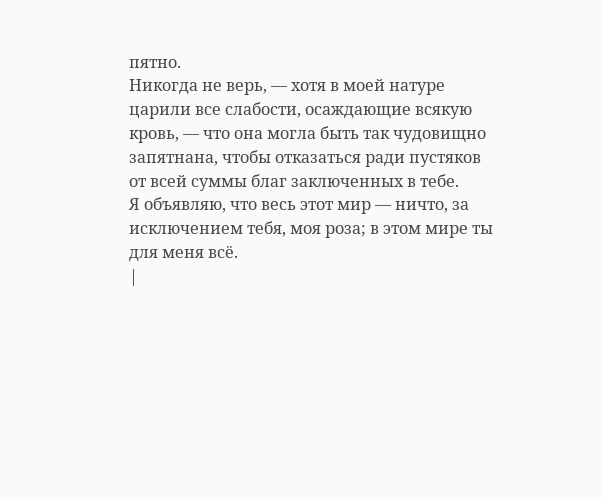пятно.
Никогда не верь, — хотя в моей натуре царили все слабости, осаждающие всякую кровь, — что она могла быть так чудовищно запятнана, чтобы отказаться ради пустяков от всей суммы благ заключенных в тебе.
Я объявляю, что весь этот мир — ничто, за исключением тебя, моя роза; в этом мире ты для меня всё.
|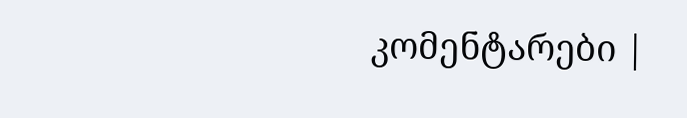კომენტარები |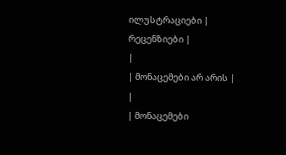ილუსტრაციები |
რეცენზიები |
|
| მონაცემები არ არის |
|
| მონაცემები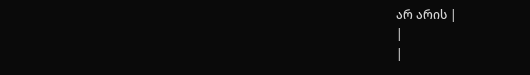არ არის |
|
|